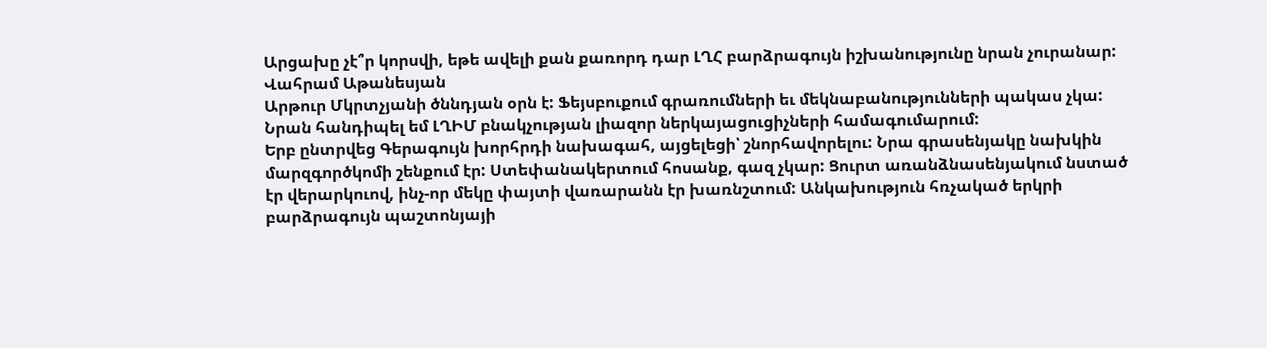Արցախը չէ՞ր կորսվի, եթե ավելի քան քառորդ դար ԼՂՀ բարձրագույն իշխանությունը նրան չուրանար:
Վահրամ Աթանեսյան
Արթուր Մկրտչյանի ծննդյան օրն է: Ֆեյսբուքում գրառումների եւ մեկնաբանությունների պակաս չկա:
Նրան հանդիպել եմ ԼՂԻՄ բնակչության լիազոր ներկայացուցիչների համագումարում:
Երբ ընտրվեց Գերագույն խորհրդի նախագահ, այցելեցի՝ շնորհավորելու: Նրա գրասենյակը նախկին մարզգործկոմի շենքում էր: Ստեփանակերտում հոսանք, գազ չկար: Ցուրտ առանձնասենյակում նստած էր վերարկուով, ինչ-որ մեկը փայտի վառարանն էր խառնշտում: Անկախություն հռչակած երկրի բարձրագույն պաշտոնյայի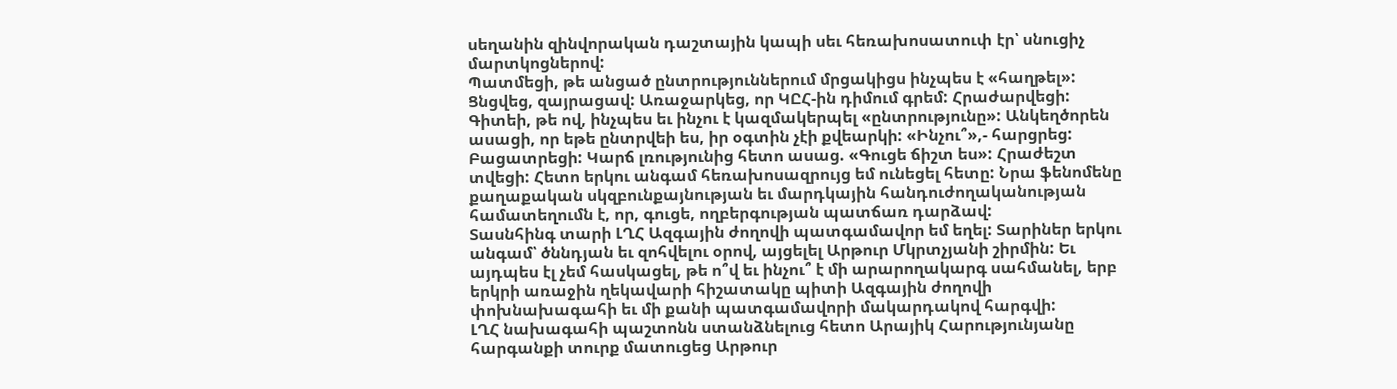սեղանին զինվորական դաշտային կապի սեւ հեռախոսատուփ էր՝ սնուցիչ մարտկոցներով:
Պատմեցի, թե անցած ընտրություններում մրցակիցս ինչպես է «հաղթել»: Ցնցվեց, զայրացավ: Առաջարկեց, որ ԿԸՀ-ին դիմում գրեմ: Հրաժարվեցի: Գիտեի, թե ով, ինչպես եւ ինչու է կազմակերպել «ընտրությունը»: Անկեղծորեն ասացի, որ եթե ընտրվեի ես, իր օգտին չէի քվեարկի: «Ինչու՞»,- հարցրեց: Բացատրեցի: Կարճ լռությունից հետո ասաց. «Գուցե ճիշտ ես»: Հրաժեշտ տվեցի: Հետո երկու անգամ հեռախոսազրույց եմ ունեցել հետը: Նրա ֆենոմենը քաղաքական սկզբունքայնության եւ մարդկային հանդուժողականության համատեղումն է, որ, գուցե, ողբերգության պատճառ դարձավ:
Տասնհինգ տարի ԼՂՀ Ազգային ժողովի պատգամավոր եմ եղել: Տարիներ երկու անգամ՝ ծննդյան եւ զոհվելու օրով, այցելել Արթուր Մկրտչյանի շիրմին: Եւ այդպես էլ չեմ հասկացել, թե ո՞վ եւ ինչու՞ է մի արարողակարգ սահմանել, երբ երկրի առաջին ղեկավարի հիշատակը պիտի Ազգային ժողովի փոխնախագահի եւ մի քանի պատգամավորի մակարդակով հարգվի:
ԼՂՀ նախագահի պաշտոնն ստանձնելուց հետո Արայիկ Հարությունյանը հարգանքի տուրք մատուցեց Արթուր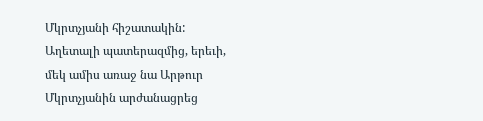Մկրտչյանի հիշատակին: Աղետալի պատերազմից, երեւի, մեկ ամիս առաջ նա Արթուր Մկրտչյանին արժանացրեց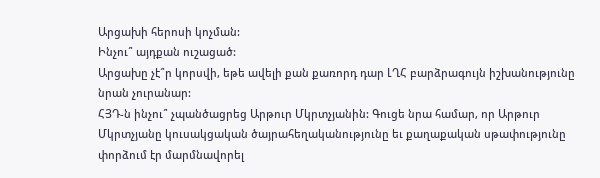Արցախի հերոսի կոչման:
Ինչու՞ այդքան ուշացած:
Արցախը չէ՞ր կորսվի, եթե ավելի քան քառորդ դար ԼՂՀ բարձրագույն իշխանությունը նրան չուրանար:
ՀՅԴ‑ն ինչու՞ չպանծացրեց Արթուր Մկրտչյանին: Գուցե նրա համար, որ Արթուր Մկրտչյանը կուսակցական ծայրահեղականությունը եւ քաղաքական սթափությունը փորձում էր մարմնավորել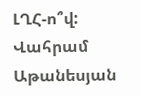ԼՂՀ‑ո՞վ:
Վահրամ Աթանեսյան